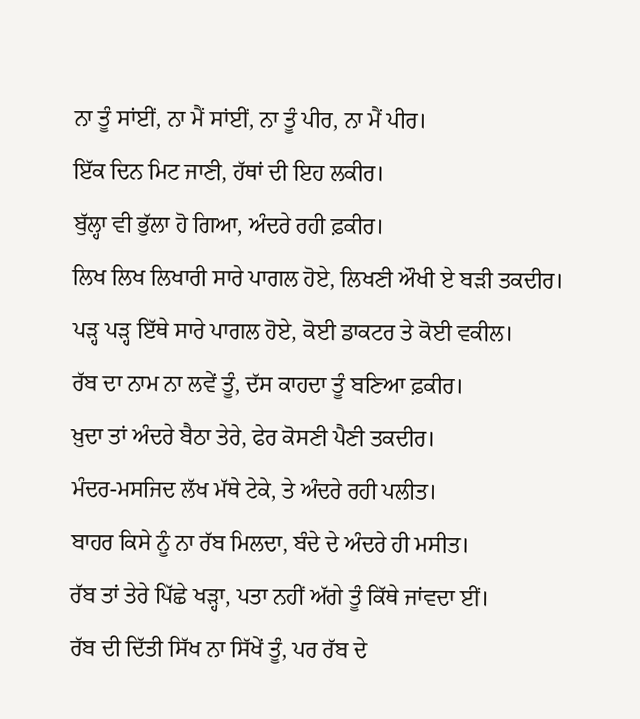ਨਾ ਤੂੰ ਸਾਂਈਂ, ਨਾ ਮੈਂ ਸਾਂਈਂ, ਨਾ ਤੂੰ ਪੀਰ, ਨਾ ਮੈਂ ਪੀਰ।
ਇੱਕ ਦਿਨ ਮਿਟ ਜਾਣੀ, ਹੱਥਾਂ ਦੀ ਇਹ ਲਕੀਰ।
ਬੁੱਲ੍ਹਾ ਵੀ ਭੁੱਲਾ ਹੋ ਗਿਆ, ਅੰਦਰੇ ਰਹੀ ਫ਼ਕੀਰ।
ਲਿਖ ਲਿਖ ਲਿਖਾਰੀ ਸਾਰੇ ਪਾਗਲ ਹੋਏ, ਲਿਖਣੀ ਔਖੀ ਏ ਬੜੀ ਤਕਦੀਰ।
ਪੜ੍ਹ ਪੜ੍ਹ ਇੱਥੇ ਸਾਰੇ ਪਾਗਲ ਹੋਏ, ਕੋਈ ਡਾਕਟਰ ਤੇ ਕੋਈ ਵਕੀਲ।
ਰੱਬ ਦਾ ਨਾਮ ਨਾ ਲਵੇਂ ਤੂੰ, ਦੱਸ ਕਾਹਦਾ ਤੂੰ ਬਣਿਆ ਫ਼ਕੀਰ।
ਖ਼ੁਦਾ ਤਾਂ ਅੰਦਰੇ ਬੈਠਾ ਤੇਰੇ, ਫੇਰ ਕੋਸਣੀ ਪੈਣੀ ਤਕਦੀਰ।
ਮੰਦਰ-ਮਸਜਿਦ ਲੱਖ ਮੱਥੇ ਟੇਕੇ, ਤੇ ਅੰਦਰੇ ਰਹੀ ਪਲੀਤ।
ਬਾਹਰ ਕਿਸੇ ਨੂੰ ਨਾ ਰੱਬ ਮਿਲਦਾ, ਬੰਦੇ ਦੇ ਅੰਦਰੇ ਹੀ ਮਸੀਤ।
ਰੱਬ ਤਾਂ ਤੇਰੇ ਪਿੱਛੇ ਖੜ੍ਹਾ, ਪਤਾ ਨਹੀਂ ਅੱਗੇ ਤੂੰ ਕਿੱਥੇ ਜਾਂਵਦਾ ਈਂ।
ਰੱਬ ਦੀ ਦਿੱਤੀ ਸਿੱਖ ਨਾ ਸਿੱਖੇਂ ਤੂੰ, ਪਰ ਰੱਬ ਦੇ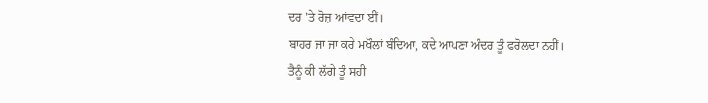ਦਰ 'ਤੇ ਰੋਜ਼ ਆਂਵਦਾ ਈਂ।
ਬਾਹਰ ਜਾ ਜਾ ਕਰੇ ਮਖੌਲਾਂ ਬੰਦਿਆ, ਕਦੇ ਆਪਣਾ ਅੰਦਰ ਤੂੰ ਫਰੋਲਦਾ ਨਹੀਂ।
ਤੈਨੂੰ ਕੀ ਲੱਗੇ ਤੂੰ ਸਹੀ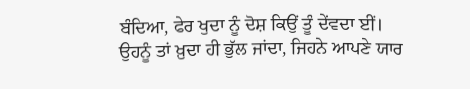ਬੰਦਿਆ, ਫੇਰ ਖੁਦਾ ਨੂੰ ਦੋਸ਼ ਕਿਉਂ ਤੂੰ ਦੇਂਵਦਾ ਈਂ।
ਉਹਨੂੰ ਤਾਂ ਖ਼ੁਦਾ ਹੀ ਭੁੱਲ ਜਾਂਦਾ, ਜਿਹਨੇ ਆਪਣੇ ਯਾਰ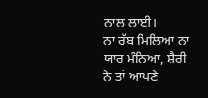ਨਾਲ ਲਾਈ।
ਨਾ ਰੱਬ ਮਿਲਿਆ ਨਾ ਯਾਰ ਮੰਨਿਆ, ਸ਼ੈਰੀ ਨੇ ਤਾਂ ਆਪਣੇ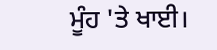ਮੂੰਹ 'ਤੇ ਖਾਈ।